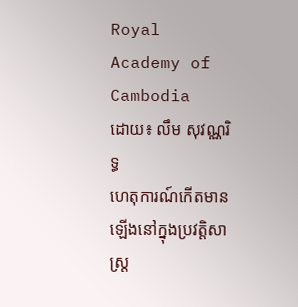Royal Academy of Cambodia
ដោយ៖ លឹម សុវណ្ណរិទ្ធ
ហេតុការណ៍កើតមានឡើងនៅក្នុងប្រវត្តិសាស្ត្រ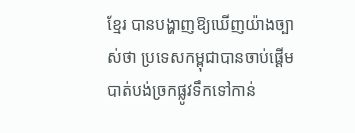ខ្មែរ បានបង្ហាញឱ្យឃើញយ៉ាងច្បាស់ថា ប្រទេសកម្ពុជាបានចាប់ផ្ដើមបាត់បង់ច្រកផ្លូវទឹកទៅកាន់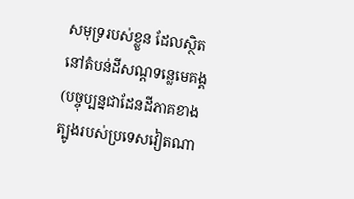សមុទ្ររបស់ខ្លួន ដែលស្ថិតនៅតំបន់ដីសណ្ដទន្លេមេគង្គ (បច្ចុប្បន្នជាដែនដីភាគខាងត្បូងរបស់ប្រទេសវៀតណា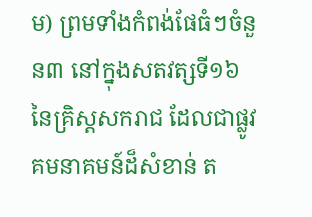ម) ព្រមទាំងកំពង់ផែធំៗចំនួន៣ នៅក្នុងសតវត្សទី១៦ នៃគ្រិស្តសករាជ ដែលជាផ្លូវគមនាគមន៍ដ៏សំខាន់ ត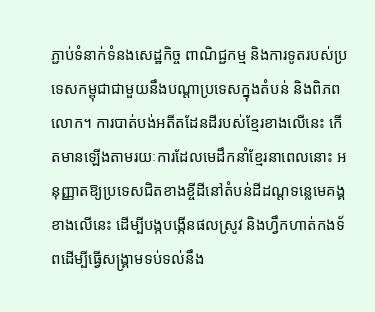ភ្ជាប់ទំនាក់ទំនងសេដ្ឋកិច្ច ពាណិជ្ជកម្ម និងការទូតរបស់ប្រទេសកម្ពុជាជាមួយនឹងបណ្ដាប្រទេសក្នុងតំបន់ និងពិភពលោក។ ការបាត់បង់អតីតដែនដីរបស់ខ្មែរខាងលើនេះ កើតមានឡើងតាមរយៈការដែលមេដឹកនាំខ្មែរនាពេលនោះ អនុញ្ញាតឱ្យប្រទេសជិតខាងខ្ចីដីនៅតំបន់ដីដណ្ដទន្លេមេគង្គខាងលើនេះ ដើម្បីបង្កបង្កើនផលស្រូវ និងហ្វឹកហាត់កងទ័ពដើម្បីធ្វើសង្គ្រាមទប់ទល់នឹង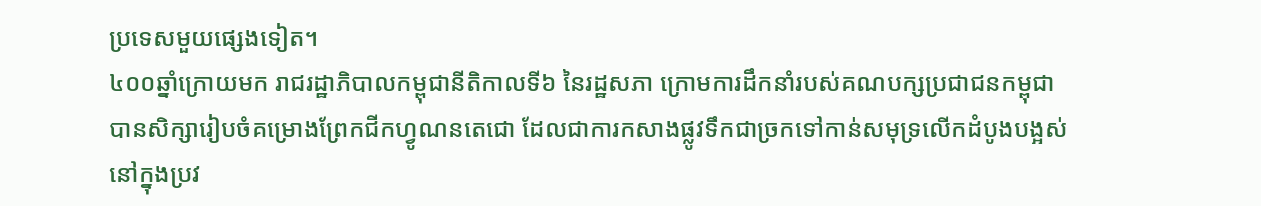ប្រទេសមួយផ្សេងទៀត។
៤០០ឆ្នាំក្រោយមក រាជរដ្ឋាភិបាលកម្ពុជានីតិកាលទី៦ នៃរដ្ឋសភា ក្រោមការដឹកនាំរបស់គណបក្សប្រជាជនកម្ពុជា បានសិក្សារៀបចំគម្រោងព្រែកជីកហ្វូណនតេជោ ដែលជាការកសាងផ្លូវទឹកជាច្រកទៅកាន់សមុទ្រលើកដំបូងបង្អស់នៅក្នុងប្រវ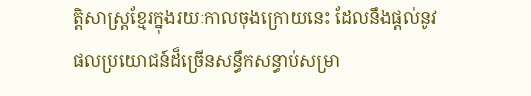ត្តិសាស្ត្រខ្មែរក្នុងរយៈកាលចុងក្រោយនេះ ដែលនឹងផ្ដល់នូវផលប្រយោជន៍ដ៏ច្រើនសន្ធឹកសន្ធាប់សម្រា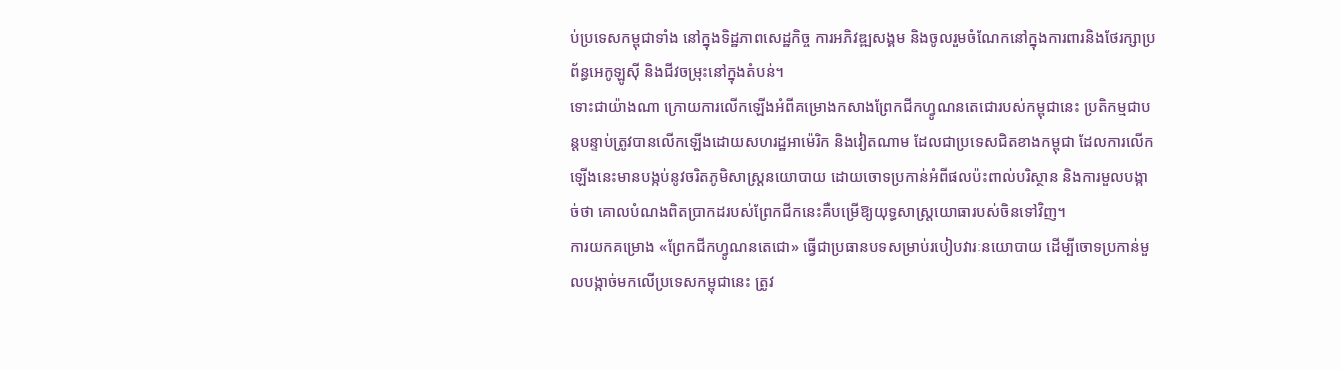ប់ប្រទេសកម្ពុជាទាំង នៅក្នុងទិដ្ឋភាពសេដ្ឋកិច្ច ការអភិវឌ្ឍសង្គម និងចូលរួមចំណែកនៅក្នុងការពារនិងថែរក្សាប្រព័ន្ធអេកូឡូស៊ី និងជីវចម្រុះនៅក្នុងតំបន់។
ទោះជាយ៉ាងណា ក្រោយការលើកឡើងអំពីគម្រោងកសាងព្រែកជីកហ្វូណនតេជោរបស់កម្ពុជានេះ ប្រតិកម្មជាបន្តបន្ទាប់ត្រូវបានលើកឡើងដោយសហរដ្ឋអាម៉េរិក និងវៀតណាម ដែលជាប្រទេសជិតខាងកម្ពុជា ដែលការលើកឡើងនេះមានបង្កប់នូវចរិតភូមិសាស្ត្រនយោបាយ ដោយចោទប្រកាន់អំពីផលប៉ះពាល់បរិស្ថាន និងការមួលបង្កាច់ថា គោលបំណងពិតប្រាកដរបស់ព្រែកជីកនេះគឺបម្រើឱ្យយុទ្ធសាស្ត្រយោធារបស់ចិនទៅវិញ។
ការយកគម្រោង «ព្រែកជីកហ្វូណនតេជោ» ធ្វើជាប្រធានបទសម្រាប់របៀបវារៈនយោបាយ ដើម្បីចោទប្រកាន់មួលបង្កាច់មកលើប្រទេសកម្ពុជានេះ ត្រូវ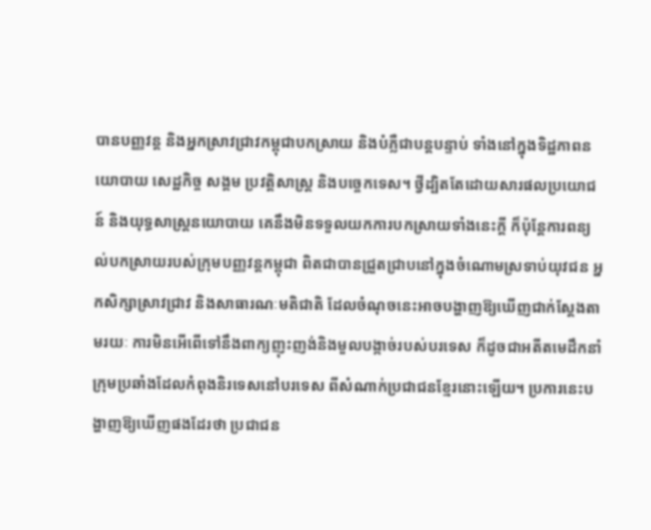បានបញ្ញវន្ត និងអ្នកស្រាវជ្រាវកម្ពុជាបកស្រាយ និងបំភ្លឺជាបន្តបន្ទាប់ ទាំងនៅក្នុងទិដ្ឋភាពនយោបាយ សេដ្ឋកិច្ច សង្គម ប្រវត្តិសាស្ត្រ និងបច្ចេកទេស។ ថ្វីដ្បិតតែដោយសារផលប្រយោជន៍ និងយុទ្ធសាស្ត្រនយោបាយ គេនឹងមិនទទួលយកការបកស្រាយទាំងនេះក្ដី ក៏ប៉ុន្តែការពន្យល់បកស្រាយរបស់ក្រុមបញ្ញវន្តកម្ពុជា ពិតជាបានជ្រួតជ្រាបនៅក្នុងចំណោមស្រទាប់យុវជន អ្នកសិក្សាស្រាវជ្រាវ និងសាធារណៈមតិជាតិ ដែលចំណុចនេះអាចបង្ហាញឱ្យឃើញជាក់ស្ដែងតាមរយៈ ការមិនអើពើទៅនឹងពាក្យញុះញង់និងមួលបង្កាច់របស់បរទេស ក៏ដូចជាអតីតមេដឹកនាំក្រុមប្រឆាំងដែលកំពុងនិរទេសនៅបរទេស ពីសំណាក់ប្រជាជនខ្មែរនោះឡើយ។ ប្រការនេះបង្ហាញឱ្យឃើញផងដែរថា ប្រជាជន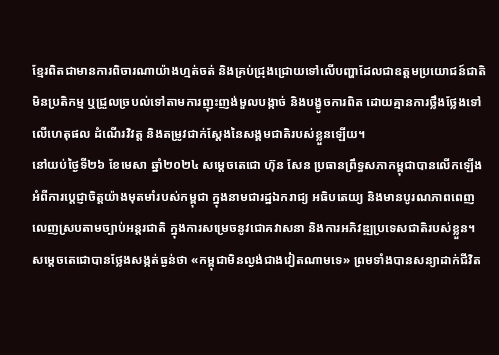ខ្មែរពិតជាមានការពិចារណាយ៉ាងហ្មត់ចត់ និងគ្រប់ជ្រុងជ្រោយទៅលើបញ្ហាដែលជាឧត្ដមប្រយោជន៍ជាតិ មិនប្រតិកម្ម ឬជ្រួលច្របល់ទៅតាមការញុះញង់មួលបង្កាច់ និងបង្ខូចការពិត ដោយគ្មានការថ្លឹងថ្លែងទៅលើហេតុផល ដំណើរវិវត្ត និងតម្រូវជាក់ស្ដែងនៃសង្គមជាតិរបស់ខ្លួនឡើយ។
នៅយប់ថ្ងៃទី២៦ ខែមេសា ឆ្នាំ២០២៤ សម្ដេចតេជោ ហ៊ុន សែន ប្រធានព្រឹទ្ធសភាកម្ពុជាបានលើកឡើងអំពីការប្ដេជ្ញាចិត្តយ៉ាងមុតមាំរបស់កម្ពុជា ក្នុងនាមជារដ្ឋឯករាជ្យ អធិបតេយ្យ និងមានបូរណភាពពេញលេញស្របតាមច្បាប់អន្តរជាតិ ក្នុងការសម្រេចនូវជោគវាសនា និងការអភិវឌ្ឍប្រទេសជាតិរបស់ខ្លួន។ សម្តេចតេជោបានថ្លែងសង្កត់ធ្ងន់ថា «កម្ពុជាមិនល្ងង់ជាងវៀតណាមទេ» ព្រមទាំងបានសន្យាដាក់ជីវិត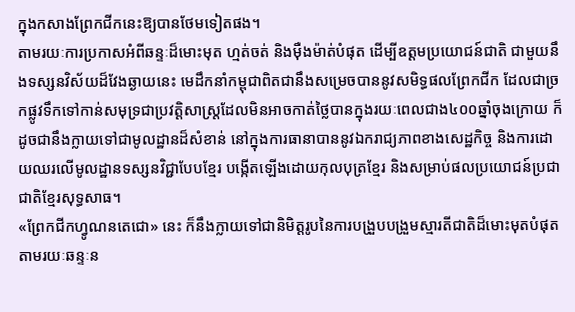ក្នុងកសាងព្រែកជីកនេះឱ្យបានថែមទៀតផង។
តាមរយៈការប្រកាសអំពីឆន្ទៈដ៏មោះមុត ហ្មត់ចត់ និងម៉ឺងម៉ាត់បំផុត ដើម្បីឧត្ដមប្រយោជន៍ជាតិ ជាមួយនឹងទស្សនវិស័យដ៏វែងឆ្ងាយនេះ មេដឹកនាំកម្ពុជាពិតជានឹងសម្រេចបាននូវសមិទ្ធផលព្រែកជីក ដែលជាច្រកផ្លូវទឹកទៅកាន់សមុទ្រជាប្រវត្តិសាស្ត្រដែលមិនអាចកាត់ថ្លៃបានក្នុងរយៈពេលជាង៤០០ឆ្នាំចុងក្រោយ ក៏ដូចជានឹងក្លាយទៅជាមូលដ្ឋានដ៏សំខាន់ នៅក្នុងការធានាបាននូវឯករាជ្យភាពខាងសេដ្ឋកិច្ច និងការដោយឈរលើមូលដ្ឋានទស្សនវិជ្ជាបែបខ្មែរ បង្កើតឡើងដោយកុលបុត្រខ្មែរ និងសម្រាប់ផលប្រយោជន៍ប្រជាជាតិខ្មែរសុទ្ធសាធ។
«ព្រែកជីកហ្វូណនតេជោ» នេះ ក៏នឹងក្លាយទៅជានិមិត្តរូបនៃការបង្រួបបង្រួមស្មារតីជាតិដ៏មោះមុតបំផុត តាមរយៈឆន្ទៈន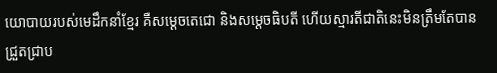យោបាយរបស់មេដឹកនាំខ្មែរ គឺសម្ដេចតេជោ និងសម្ដេចធិបតី ហើយស្មារតីជាតិនេះមិនត្រឹមតែបានជ្រួតជ្រាប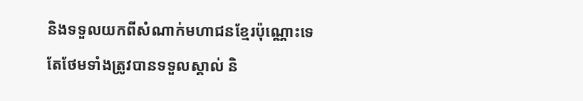និងទទួលយកពីសំណាក់មហាជនខ្មែរប៉ុណ្ណោះទេ តែថែមទាំងត្រូវបានទទួលស្គាល់ និ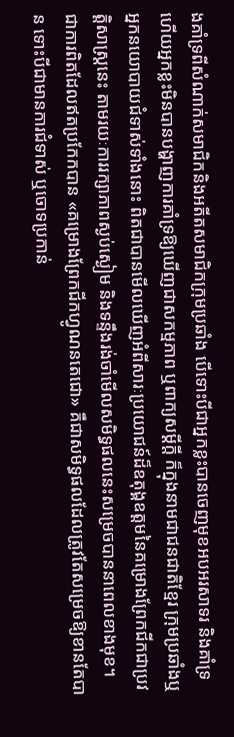ងគាំទ្រពីសំណាក់សមាជិកនិងអតីតសមាជិកក្រុមប្រឆាំង បើទោះបីជាអ្នកខ្លះបានចេញមុខអបអរសាទរ និងគាំទ្រ ហើយអ្នកខ្លះមិនបានបង្ហាញការគាំទ្រឱ្យឃើញជាសកម្មភាព ឬពាក្យសម្ដីក្ដី ក៏ក្នុងនាមជាជនជាតិខ្មែរ ក្រុមប្រឆាំងឬអ្នកនយោបាយជំទាស់ទាំងនោះ ពិតជាបានមើលឃើញអំពីសារៈប្រយោជន៍ដ៏ឧតុង្គឧត្ដមនៃគម្រោងព្រែកជីកជាប្រវត្តិសាស្ត្រនេះ តាមរយៈការរក្សាភាពស្ងប់ស្ងៀម និងទន្ទឹងរង់ចាំមើលសមិទ្ធផលនេះសម្រេចបាននាពេលខាងមុខ។
ជាការពិតដែលឥតប្រកែកបាន «គម្រោងព្រែកជីកហ្វូណនតេជោ» គឺជាសមិទ្ធផលដែលត្រូវតែសម្រេចឱ្យខានតែបាន ទោះបីជាមានការជំទាស់ ឬចោទប្រកាន់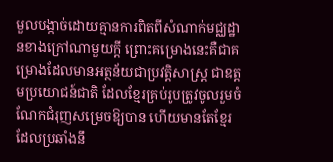មួលបង្កាច់ដោយគ្មានការពិតពីសំណាក់មជ្ឈដ្ឋានខាងក្រៅណាមួយក្ដី ព្រោះគម្រោងនេះគឺជាគម្រោងដែលមានអត្ថន័យជាប្រវត្តិសាស្ត្រ ជាឧត្ដមប្រយោជន៍ជាតិ ដែលខ្មែរគ្រប់រូបត្រូវចូលរួមចំណែកជំរុញសម្រេចឱ្យបាន ហើយមានតែខ្មែរដែលប្រឆាំងនឹ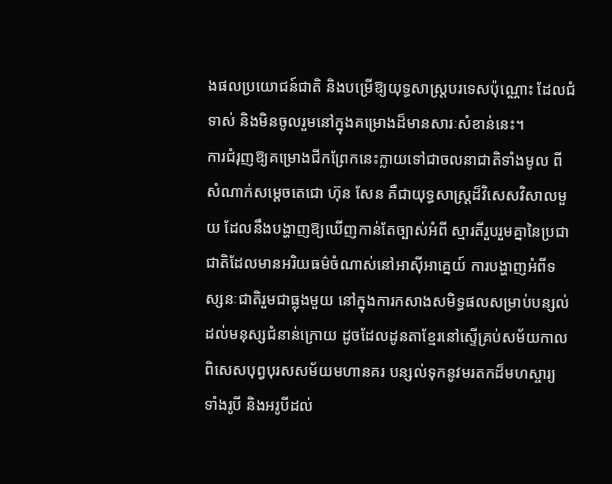ងផលប្រយោជន៍ជាតិ និងបម្រើឱ្យយុទ្ធសាស្ត្របរទេសប៉ុណ្ណោះ ដែលជំទាស់ និងមិនចូលរួមនៅក្នុងគម្រោងដ៏មានសារៈសំខាន់នេះ។
ការជំរុញឱ្យគម្រោងជីកព្រែកនេះក្លាយទៅជាចលនាជាតិទាំងមូល ពីសំណាក់សម្ដេចតេជោ ហ៊ុន សែន គឺជាយុទ្ធសាស្ត្រដ៏វិសេសវិសាលមួយ ដែលនឹងបង្ហាញឱ្យឃើញកាន់តែច្បាស់អំពី ស្មារតីរួបរួមគ្នានៃប្រជាជាតិដែលមានអរិយធម៌ចំណាស់នៅអាស៊ីអាគ្នេយ៍ ការបង្ហាញអំពីទស្សនៈជាតិរួមជាធ្លុងមួយ នៅក្នុងការកសាងសមិទ្ធផលសម្រាប់បន្សល់ដល់មនុស្សជំនាន់ក្រោយ ដូចដែលដូនតាខ្មែរនៅស្ទើគ្រប់សម័យកាល ពិសេសបុព្វបុរសសម័យមហានគរ បន្សល់ទុកនូវមរតកដ៏មហស្ចារ្យ ទាំងរូបី និងអរូបីដល់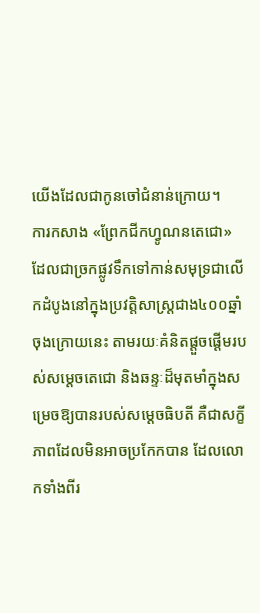យើងដែលជាកូនចៅជំនាន់ក្រោយ។
ការកសាង «ព្រែកជីកហ្វូណនតេជោ» ដែលជាច្រកផ្លូវទឹកទៅកាន់សមុទ្រជាលើកដំបូងនៅក្នុងប្រវត្តិសាស្ត្រជាង៤០០ឆ្នាំចុងក្រោយនេះ តាមរយៈគំនិតផ្ដួចផ្ដើមរបស់សម្ដេចតេជោ និងឆន្ទៈដ៏មុតមាំក្នុងសម្រេចឱ្យបានរបស់សម្ដេចធិបតី គឺជាសក្ខីភាពដែលមិនអាចប្រកែកបាន ដែលលោកទាំងពីរ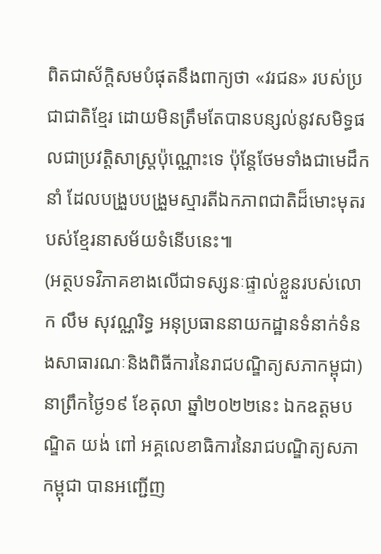ពិតជាស័ក្តិសមបំផុតនឹងពាក្យថា «វរជន» របស់ប្រជាជាតិខ្មែរ ដោយមិនត្រឹមតែបានបន្សល់នូវសមិទ្ធផលជាប្រវត្តិសាស្ត្រប៉ុណ្ណោះទេ ប៉ុន្តែថែមទាំងជាមេដឹកនាំ ដែលបង្រួបបង្រួមស្មារតីឯកភាពជាតិដ៏មោះមុតរបស់ខ្មែរនាសម័យទំនើបនេះ៕
(អត្ថបទវិភាគខាងលើជាទស្សនៈផ្ទាល់ខ្លួនរបស់លោក លឹម សុវណ្ណរិទ្ធ អនុប្រធាននាយកដ្ឋានទំនាក់ទំនងសាធារណៈនិងពិធីការនៃរាជបណ្ឌិត្យសភាកម្ពុជា)
នាព្រឹកថ្ងៃ១៩ ខែតុលា ឆ្នាំ២០២២នេះ ឯកឧត្ដមបណ្ឌិត យង់ ពៅ អគ្គលេខាធិការនៃរាជបណ្ឌិត្យសភាកម្ពុជា បានអញ្ជើញ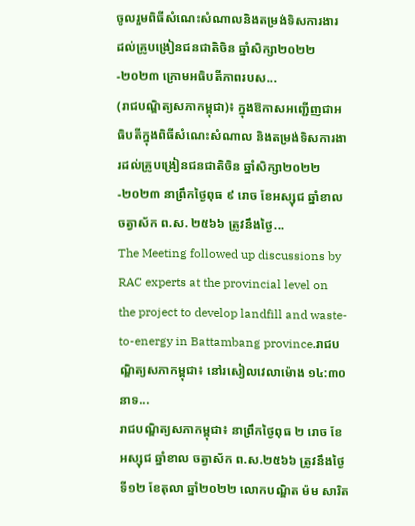ចូលរួមពិធីសំណេះសំណាលនិងតម្រង់ទិសការងារដល់គ្រូបង្រៀនជនជាតិចិន ឆ្នាំសិក្សា២០២២-២០២៣ ក្រោមអធិបតីភាពរបស...
(រាជបណ្ឌិត្យសភាកម្ពុជា)៖ ក្នុងឱកាសអញ្ជើញជាអធិបតីក្នុងពិធីសំណេះសំណាល និងតម្រង់ទិសការងារដល់គ្រូបង្រៀនជនជាតិចិន ឆ្នាំសិក្សា២០២២-២០២៣ នាព្រឹកថ្ងៃពុធ ៩ រោច ខែអស្សុជ ឆ្នាំខាល ចត្វាស័ក ព.ស. ២៥៦៦ ត្រូវនឹងថ្ងៃ...
The Meeting followed up discussions by RAC experts at the provincial level on the project to develop landfill and waste-to-energy in Battambang province.រាជបណ្ឌិត្យសភាកម្ពុជា៖ នៅរសៀលវេលាម៉ោង ១៤:៣០ នាទ...
រាជបណ្ឌិត្យសភាកម្ពុជា៖ នាព្រឹកថ្ងៃពុធ ២ រោច ខែអស្សុជ ឆ្នាំខាល ចត្វាស័ក ព.ស.២៥៦៦ ត្រូវនឹងថ្ងៃទី១២ ខែតុលា ឆ្នាំ២០២២ លោកបណ្ឌិត ម៉ម សារិត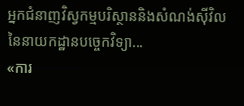អ្នកជំនាញវិស្វកម្មបរិស្ថាននិងសំណង់ស៊ីវិល នៃនាយកដ្ឋានបច្ចេកវិទ្យា...
«ការ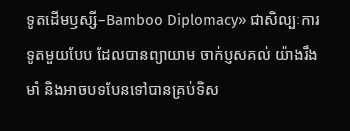ទូតដើមឫស្សី–Bamboo Diplomacy» ជាសិល្បៈការទូតមួយបែប ដែលបានព្យាយាម ចាក់ប្ញសគល់ យ៉ាងរឹងមាំ និងអាចបទបែនទៅបានគ្រប់ទិស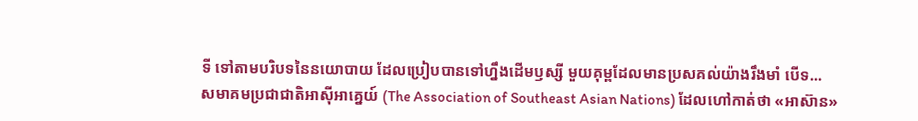ទី ទៅតាមបរិបទនៃនយោបាយ ដែលប្រៀបបានទៅហ្នឹងដើមឫស្សី មួយគុម្ពដែលមានប្រសគល់យ៉ាងរឹងមាំ បើទ...
សមាគមប្រជាជាតិអាស៊ីអាគ្នេយ៍ (The Association of Southeast Asian Nations) ដែលហៅកាត់ថា «អាស៊ាន»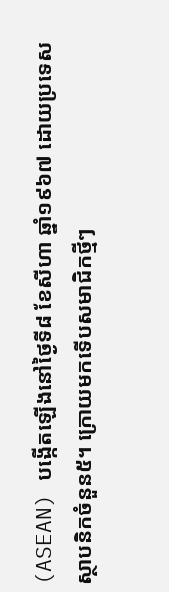(ASEAN) បង្កើតឡើងនៅថ្ងៃទី៨ ខែសីហា ឆ្នាំ១៩៦៧ ដោយប្រទេសស្ថាបនិកចំនួន៥។ ក្រោយមកទើបសមាជិកថ្មីៗ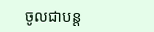ចូលជាបន្ត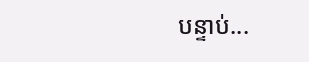បន្ទាប់...